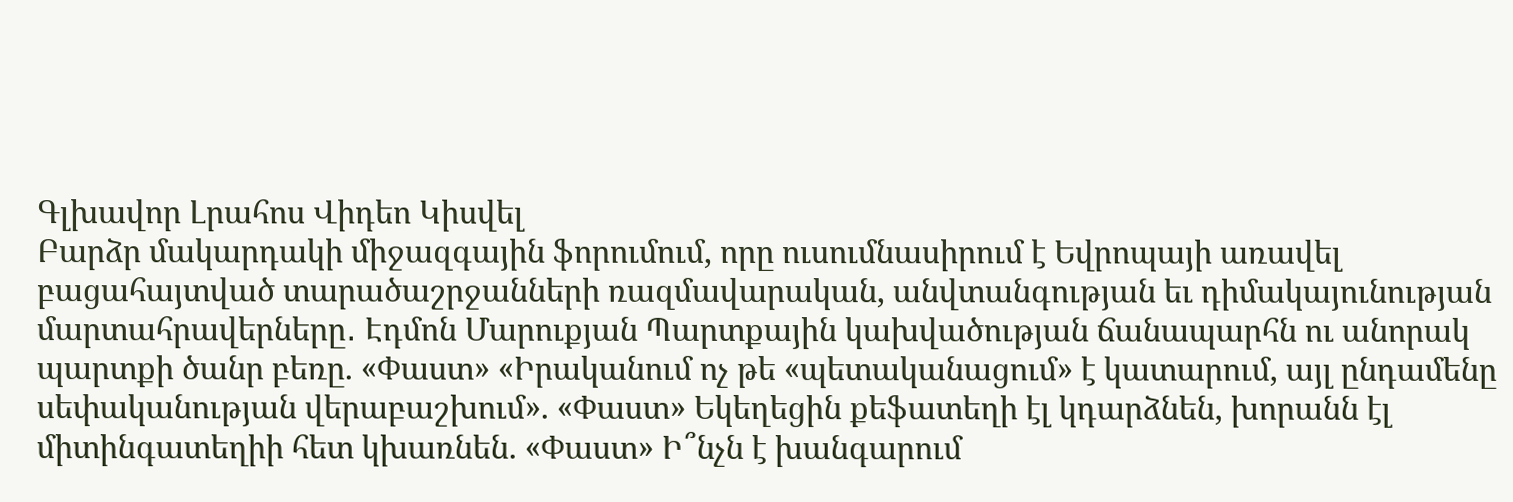Գլխավոր Լրահոս Վիդեո Կիսվել
Բարձր մակարդակի միջազգային ֆորումում, որը ուսումնասիրում է Եվրոպայի առավել բացահայտված տարածաշրջանների ռազմավարական, անվտանգության եւ դիմակայունության մարտահրավերները․ Էդմոն Մարուքյան Պարտքային կախվածության ճանապարհն ու անորակ պարտքի ծանր բեռը. «Փաստ» «Իրականում ոչ թե «պետականացում» է կատարում, այլ ընդամենը սեփականության վերաբաշխում». «Փաստ» Եկեղեցին քեֆատեղի էլ կդարձնեն, խորանն էլ միտինգատեղիի հետ կխառնեն. «Փաստ» Ի՞նչն է խանգարում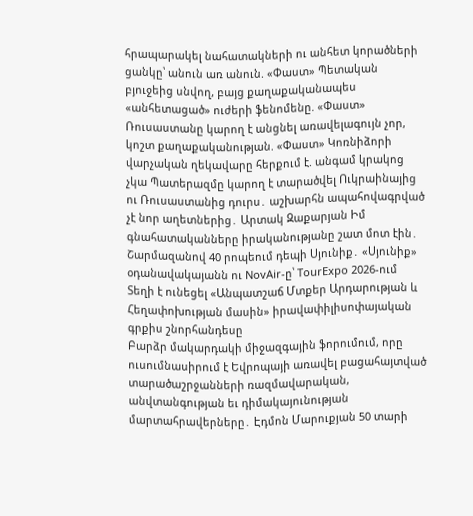հրապարակել նահատակների ու անհետ կորածների ցանկը՝ անուն առ անուն. «Փաստ» Պետական բյուջեից սնվող, բայց քաղաքականապես «անհետացած» ուժերի ֆենոմենը. «Փաստ» Ռուսաստանը կարող է անցնել առավելագույն չոր, կոշտ քաղաքականության. «Փաստ» Կոռնիձորի վարչական ղեկավարը հերքում է. անգամ կրակոց չկա Պատերազմը կարող է տարածվել Ուկրաինայից ու Ռուսաստանից դուրս․ աշխարհն ապահովագրված չէ նոր աղետներից․ Արտակ Զաքարյան Իմ գնահատականները իրականությանը շատ մոտ էին․ Շարմազանով 40 րոպեում դեպի Սյունիք․ «Սյունիք» օդանավակայանն ու NovAir-ը՝ TourExpo 2026-ում Տեղի է ունեցել «Անպատշաճ Մտքեր Արդարության և Հեղափոխության մասին» իրավափիլիսոփայական գրքիս շնորհանդեսը
Բարձր մակարդակի միջազգային ֆորումում, որը ուսումնասիրում է Եվրոպայի առավել բացահայտված տարածաշրջանների ռազմավարական, անվտանգության եւ դիմակայունության մարտահրավերները․ Էդմոն Մարուքյան 50 տարի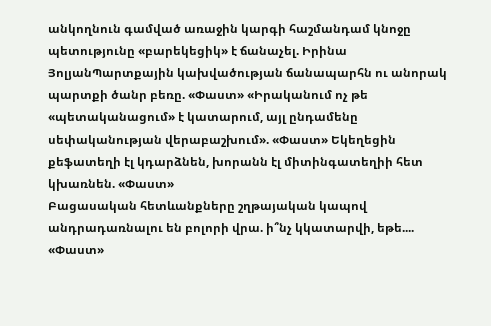անկողնուն գամված առաջին կարգի հաշմանդամ կնոջը պետությունը «բարեկեցիկ» է ճանաչել. Իրինա ՅոլյանՊարտքային կախվածության ճանապարհն ու անորակ պարտքի ծանր բեռը. «Փաստ» «Իրականում ոչ թե «պետականացում» է կատարում, այլ ընդամենը սեփականության վերաբաշխում». «Փաստ» Եկեղեցին քեֆատեղի էլ կդարձնեն, խորանն էլ միտինգատեղիի հետ կխառնեն. «Փաստ»
Բացասական հետևանքները շղթայական կապով անդրադառնալու են բոլորի վրա. ի՞նչ կկատարվի, եթե.... «Փաստ»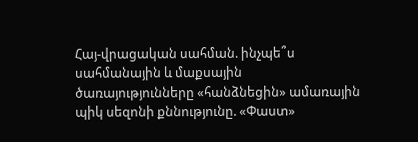Հայ-վրացական սահման. ինչպե՞ս սահմանային և մաքսային ծառայությունները «հանձնեցին» ամառային պիկ սեզոնի քննությունը. «Փաստ»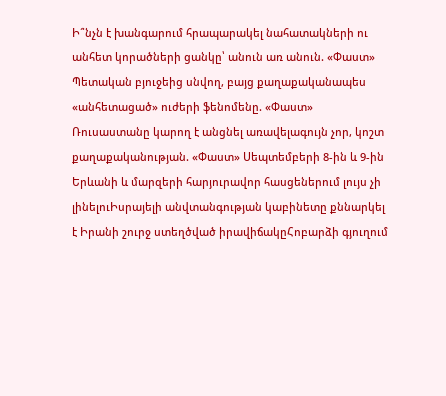Ի՞նչն է խանգարում հրապարակել նահատակների ու անհետ կորածների ցանկը՝ անուն առ անուն. «Փաստ» Պետական բյուջեից սնվող, բայց քաղաքականապես «անհետացած» ուժերի ֆենոմենը. «Փաստ» Ռուսաստանը կարող է անցնել առավելագույն չոր, կոշտ քաղաքականության. «Փաստ» Սեպտեմբերի 8-ին և 9-ին Երևանի և մարզերի հարյուրավոր հասցեներում լույս չի լինելուԻսրայելի անվտանգության կաբինետը քննարկել է Իրանի շուրջ ստեղծված իրավիճակըՀոբարձի գյուղում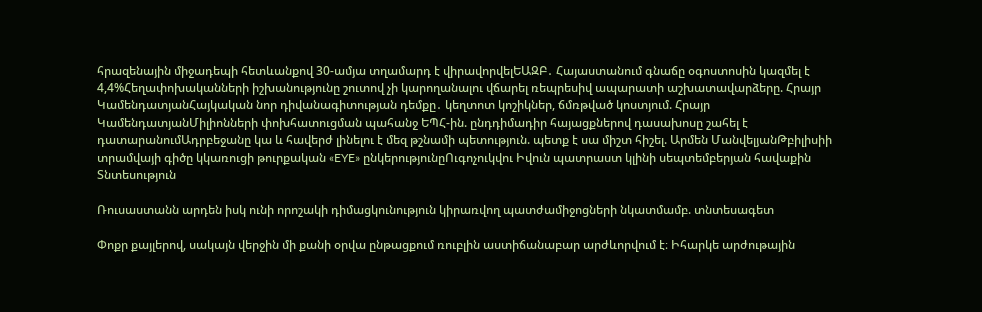հրազենային միջադեպի հետևանքով 30-ամյա տղամարդ է վիրավորվելԵԱԶԲ․ Հայաստանում գնաճը օգոստոսին կազմել է 4,4%Հեղափոխականների իշխանությունը շուտով չի կարողանալու վճարել ռեպրեսիվ ապարատի աշխատավարձերը. Հրայր ԿամենդատյանՀայկական նոր դիվանագիտության դեմքը․ կեղտոտ կոշիկներ, ճմռթված կոստյում. Հրայր ԿամենդատյանՄիլիոնների փոխհատուցման պահանջ ԵՊՀ-ին. ընդդիմադիր հայացքներով դասախոսը շահել է դատարանումԱդրբեջանը կա և հավերժ լինելու է մեզ թշնամի պետություն. պետք է սա միշտ հիշել. Արմեն ՄանվելյանԹբիլիսիի տրամվայի գիծը կկառուցի թուրքական «EYE» ընկերությունըՈւգոչուկվու Իվուն պատրաստ կլինի սեպտեմբերյան հավաքին
Տնտեսություն

Ռուսաստանն արդեն իսկ ունի որոշակի դիմացկունություն կիրառվող պատժամիջոցների նկատմամբ. տնտեսագետ

Փոքր քայլերով, սակայն վերջին մի քանի օրվա ընթացքում ռուբլին աստիճանաբար արժևորվում է։ Իհարկե արժութային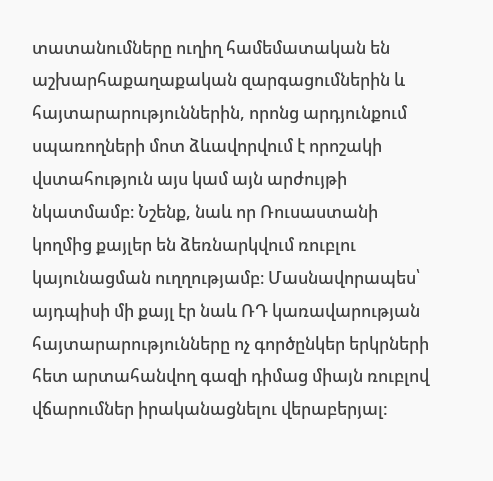տատանումները ուղիղ համեմատական են աշխարհաքաղաքական զարգացումներին և հայտարարություններին, որոնց արդյունքում սպառողների մոտ ձևավորվում է որոշակի վստահություն այս կամ այն արժույթի նկատմամբ։ Նշենք, նաև որ Ռուսաստանի կողմից քայլեր են ձեռնարկվում ռուբլու կայունացման ուղղությամբ։ Մասնավորապես՝ այդպիսի մի քայլ էր նաև ՌԴ կառավարության հայտարարությունները ոչ գործընկեր երկրների հետ արտահանվող գազի դիմաց միայն ռուբլով վճարումներ իրականացնելու վերաբերյալ: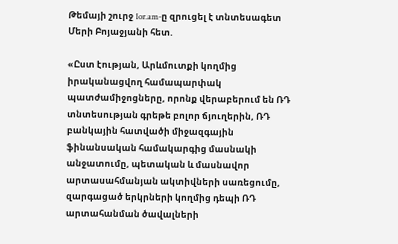Թեմայի շուրջ 1or.am-ը զրուցել է տնտեսագետ Մերի Բոյաջյանի հետ.

«Ըստ էության, Արևմուտքի կողմից իրականացվող համապարփակ պատժամիջոցները, որոնք վերաբերում են ՌԴ տնտեսության գրեթե բոլոր ճյուղերին, ՌԴ բանկային հատվածի միջազգային ֆինանսական համակարգից մասնակի անջատումը, պետական և մասնավոր արտասահմանյան ակտիվների սառեցումը, զարգացած երկրների կողմից դեպի ՌԴ արտահանման ծավալների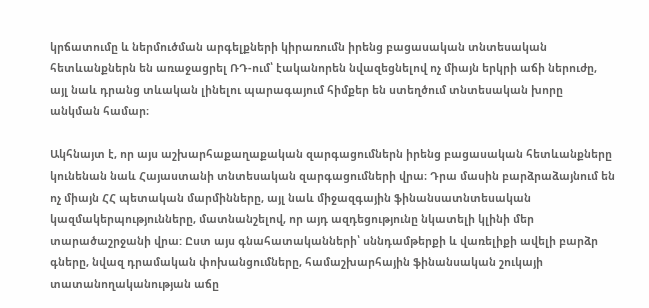կրճատումը և ներմուծման արգելքների կիրառումն իրենց բացասական տնտեսական հետևանքներն են առաջացրել ՌԴ-ում՝ էականորեն նվազեցնելով ոչ միայն երկրի աճի ներուժը, այլ նաև դրանց տևական լինելու պարագայում հիմքեր են ստեղծում տնտեսական խորը անկման համար։

Ակհնայտ է, որ այս աշխարհաքաղաքական զարգացումներն իրենց բացասական հետևանքները կունենան նաև Հայաստանի տնտեսական զարգացումների վրա։ Դրա մասին բարձրաձայնում են ոչ միայն ՀՀ պետական մարմինները, այլ նաև միջազգային ֆինանսատնտեսական կազմակերպությունները, մատնանշելով, որ այդ ազդեցությունը նկատելի կլինի մեր տարածաշրջանի վրա: Ըստ այս գնահատականների՝ սննդամթերքի և վառելիքի ավելի բարձր գները, նվազ դրամական փոխանցումները, համաշխարհային ֆինանսական շուկայի տատանողականության աճը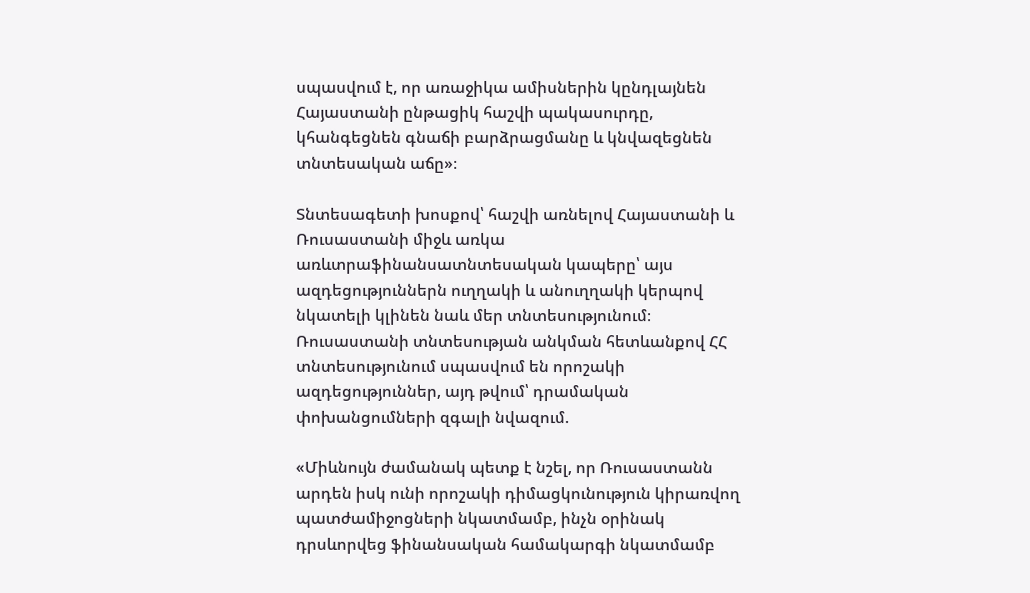սպասվում է, որ առաջիկա ամիսներին կընդլայնեն Հայաստանի ընթացիկ հաշվի պակասուրդը, կհանգեցնեն գնաճի բարձրացմանը և կնվազեցնեն տնտեսական աճը»։

Տնտեսագետի խոսքով՝ հաշվի առնելով Հայաստանի և Ռուսաստանի միջև առկա առևտրաֆինանսատնտեսական կապերը՝ այս ազդեցություններն ուղղակի և անուղղակի կերպով նկատելի կլինեն նաև մեր տնտեսությունում։ Ռուսաստանի տնտեսության անկման հետևանքով ՀՀ տնտեսությունում սպասվում են որոշակի ազդեցություններ, այդ թվում՝ դրամական փոխանցումների զգալի նվազում.

«Միևնույն ժամանակ պետք է նշել, որ Ռուսաստանն արդեն իսկ ունի որոշակի դիմացկունություն կիրառվող պատժամիջոցների նկատմամբ, ինչն օրինակ դրսևորվեց ֆինանսական համակարգի նկատմամբ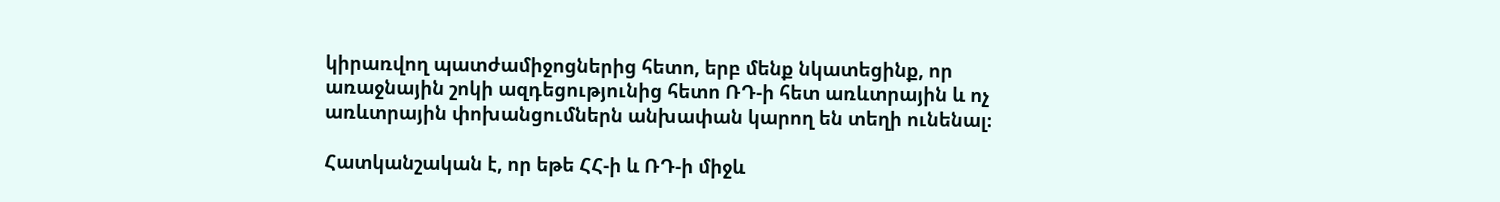կիրառվող պատժամիջոցներից հետո, երբ մենք նկատեցինք, որ առաջնային շոկի ազդեցությունից հետո ՌԴ-ի հետ առևտրային և ոչ առևտրային փոխանցումներն անխափան կարող են տեղի ունենալ։

Հատկանշական է, որ եթե ՀՀ-ի և ՌԴ-ի միջև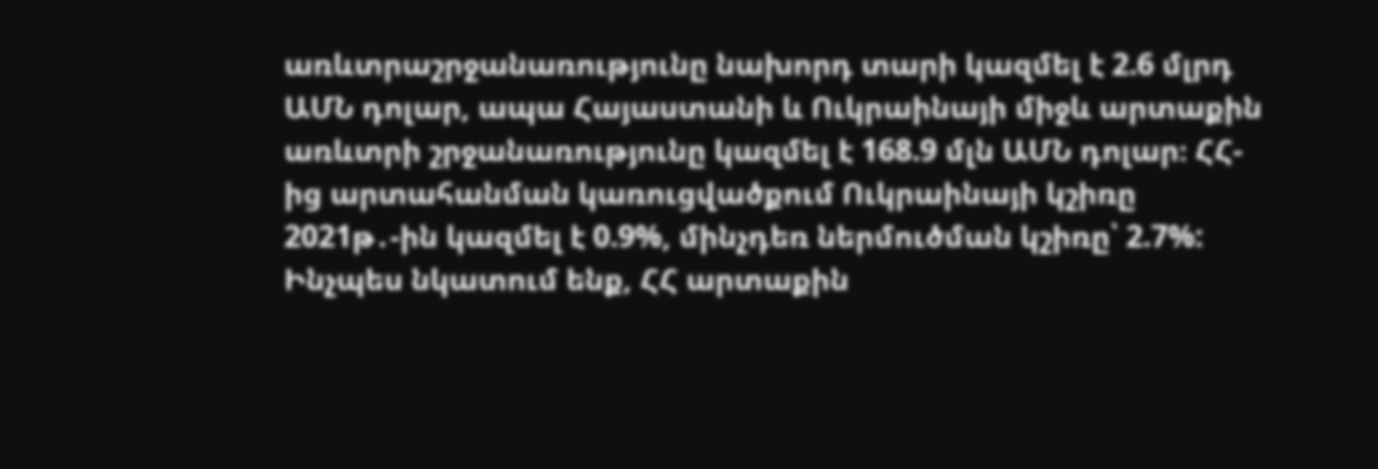առևտրաշրջանառությունը նախորդ տարի կազմել է 2.6 մլրդ ԱՄՆ դոլար, ապա Հայաստանի և Ուկրաինայի միջև արտաքին առևտրի շրջանառությունը կազմել է 168.9 մլն ԱՄՆ դոլար։ ՀՀ-ից արտահանման կառուցվածքում Ուկրաինայի կշիռը 2021թ․-ին կազմել է 0.9%, մինչդեռ ներմուծման կշիռը՝ 2.7%: Ինչպես նկատում ենք, ՀՀ արտաքին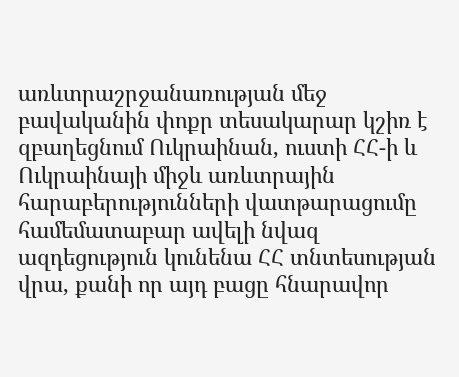առևտրաշրջանառության մեջ բավականին փոքր տեսակարար կշիռ է զբաղեցնում Ուկրաինան, ուստի ՀՀ-ի և Ուկրաինայի միջև առևտրային հարաբերությունների վատթարացումը համեմատաբար ավելի նվազ ազդեցություն կունենա ՀՀ տնտեսության վրա, քանի որ այդ բացը հնարավոր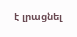է լրացնել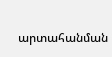արտահանման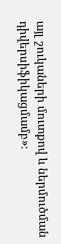այլ շուկաների մուտքով և ներմուծման դիվերսիֆիկացմամբ»։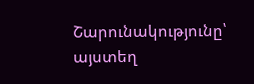Շարունակությունը՝ այստեղ